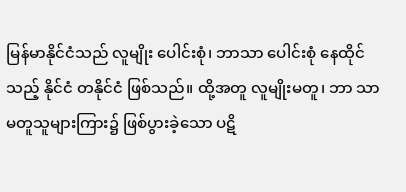မြန်မာနိုင်ငံသည် လူမျိုး ပေါင်းစုံ၊ ဘာသာ ပေါင်းစုံ နေထိုင်သည့် နိုင်ငံ တနိုင်ငံ ဖြစ်သည်။ ထို့အတူ လူမျိုးမတူ၊ ဘာ သာ မတူသူများကြား၌ ဖြစ်ပွားခဲ့သော ပဋိ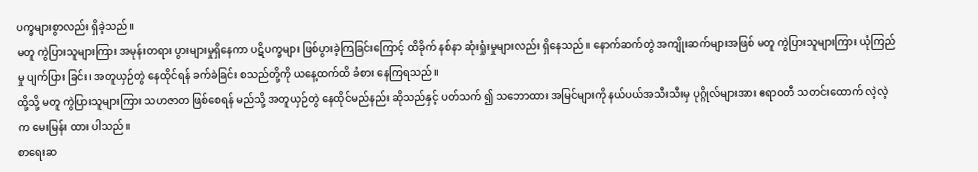ပက္ခများစွာလည်း ရှိခဲ့သည်။
မတူ ကွဲပြားသူများကြား အမုန်းတရား ပွားများမှုရှိနေကာ ပဋိပက္ခများ ဖြစ်ပွားခဲ့ကြခြင်းကြောင့် ထိခိုက် နစ်နာ ဆုံးရှုံးမှုများလည်း ရှိနေသည်။ နောက်ဆက်တွဲ အကျိုးဆက်များအဖြစ် မတူ ကွဲပြားသူများကြား ယုံကြည်မှု ပျက်ပြား ခြင်း၊ အတူယှဉ်တွဲ နေထိုင်ရန် ခက်ခဲခြင်း စသည်တို့ကို ယနေ့ထက်ထိ ခံစား နေကြရသည်။
ထို့သို့ မတူ ကွဲပြားသူများကြား သဟဇာတ ဖြစ်စေရန် မည်သို့ အတူယှဉ်တွဲ နေထိုင်မည်နည်း ဆိုသည်နှင့် ပတ်သက် ၍ သဘောထား အမြင်များကို နယ်ပယ်အသီးသီးမှ ပုဂ္ဂိုလ်များအား ဧရာဝတီ သတင်းထောက် လဲ့လဲ့က မေးမြန်း ထား ပါသည်။
စာရေးဆ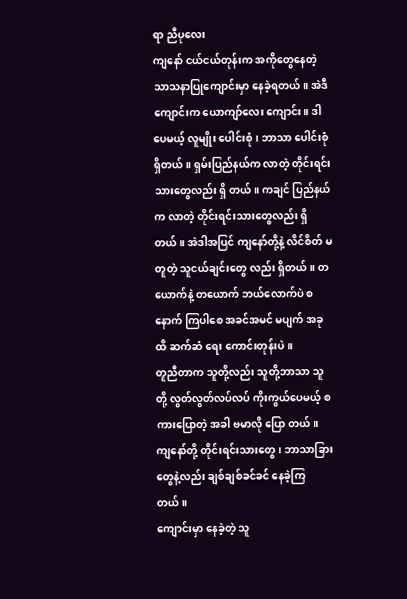ရာ ညီပုလေး
ကျနော် ငယ်ငယ်တုန်းက အကိုတွေနေတဲ့ သာသနာပြုကျောင်းမှာ နေခဲ့ရတယ်။ အဲဒီကျောင်းက ယောကျာ်လေး ကျောင်း။ ဒါပေမယ့် လူမျိုး ပေါင်းစုံ၊ ဘာသာ ပေါင်းစုံ ရှိတယ်။ ရှမ်းပြည်နယ်က လာတဲ့ တိုင်းရင်းသားတွေလည်း ရှိ တယ်။ ကချင် ပြည်နယ်က လာတဲ့ တိုင်းရင်းသားတွေလည်း ရှိတယ်။ အဲဒါအပြင် ကျနော်တို့နဲ့ လိင်စိတ် မတူတဲ့ သူငယ်ချင်းတွေ လည်း ရှိတယ်။ တယောက်နဲ့ တယောက် ဘယ်လောက်ပဲ စနောက် ကြပါစေ အခင်အမင် မပျက် အခုထိ ဆက်ဆံ ရေး ကောင်းတုန်းပဲ။
တူညီတာက သူတို့လည်း သူတို့ဘာသာ သူတို့ လွတ်လွတ်လပ်လပ် ကိုးကွယ်ပေမယ့် စကားပြောတဲ့ အခါ ဗမာလို ပြော တယ်။ ကျနော်တို့ တိုင်းရင်းသားတွေ၊ ဘာသာခြားတွေနဲ့လည်း ချစ်ချစ်ခင်ခင် နေခဲ့ကြတယ်။
ကျောင်းမှာ နေခဲ့တဲ့ သူ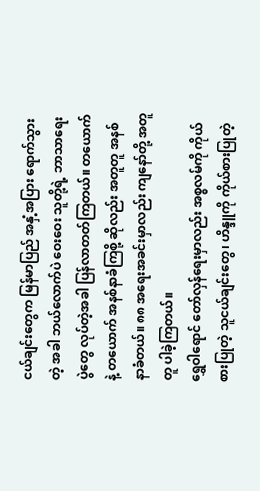ငယ်ချင်းတွေက မြန်မာပြည် အနှံ့အပြား ရောက်သွားတဲ့ အခါ ဘယ်လောက်ပဲ ဝေးဝေး သူတို့ရဲ့ ဘာသာရေး ပွဲတွေ လုပ်တဲ့အခါ ပြန်လာတတ်ကြတယ်။ တယောက်နဲ့ တယောက် အနစ်နာခံကြစို့ ဆိုလည်း အတူတူ အနစ်နာခံတယ်။ ၈၈ အရေးအခင်းမှာလည်း ကျနော်တို့ အတူတူ ပါခဲ့ကြတယ်။
ရွှေဝါရောင် တော်လှန်ရေးမှာလည်း အစ္စလမ်ကို ကိုယ်စားပြုတဲ့ သူငယ်ချင်းတွေ၊ ဟိန္ဒူကို ကိုယ်စားပြုတဲ့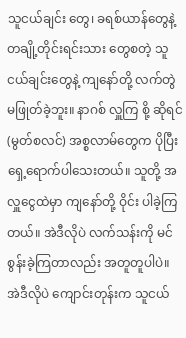သူငယ်ချင်း တွေ၊ ခရစ်ယာန်တွေနဲ့ တချို့တိုင်းရင်းသား တွေစတဲ့ သူငယ်ချင်းတွေနဲ့ ကျနော်တို့ လက်တွဲ မဖြုတ်ခဲ့ဘူး။ နာဂစ် လှူကြ စို့ ဆိုရင် (မွတ်စလင်) အစ္စလာမ်တွေက ပိုပြီး ရှေ့ရောက်ပါသေးတယ်။ သူတို့ အလှူငွေထဲမှာ ကျနော်တို့ ဝိုင်း ပါခဲ့ကြတယ်။ အဲဒီလိုပဲ လက်သန်းကို မင်စွန်းခဲ့ကြတာလည်း အတူတူပါပဲ။
အဲဒီလိုပဲ ကျောင်းတုန်းက သူငယ်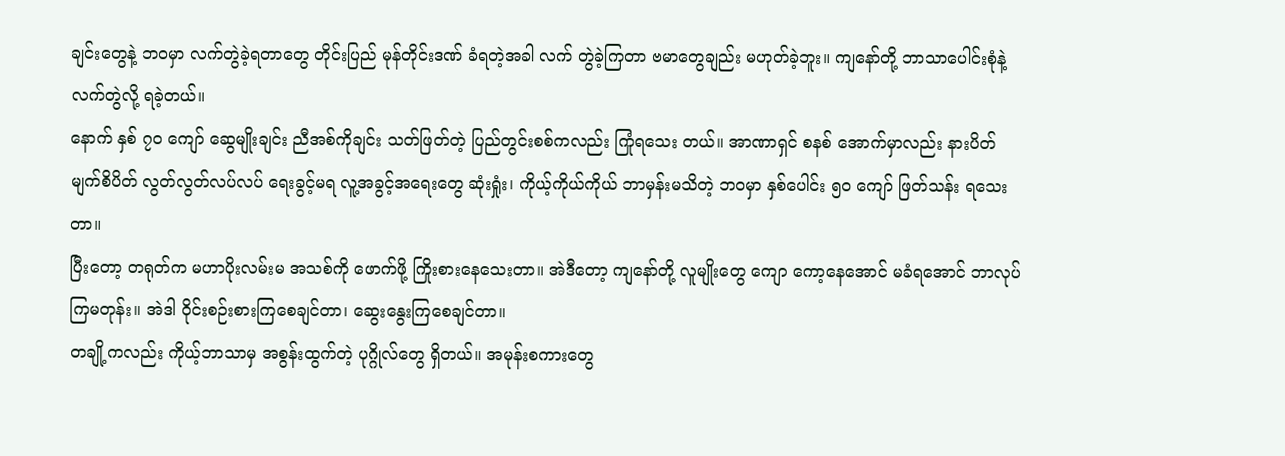ချင်းတွေနဲ့ ဘဝမှာ လက်တွဲခဲ့ရတာတွေ တိုင်းပြည် မုန်တိုင်းဒဏ် ခံရတဲ့အခါ လက် တွဲခဲ့ကြတာ ဗမာတွေချည်း မဟုတ်ခဲ့ဘူး။ ကျနော်တို့ ဘာသာပေါင်းစုံနဲ့ လက်တွဲလို့ ရခဲ့တယ်။
နောက် နှစ် ၇၀ ကျော် ဆွေမျိုးချင်း ညီအစ်ကိုချင်း သတ်ဖြတ်တဲ့ ပြည်တွင်းစစ်ကလည်း ကြုံရသေး တယ်။ အာဏာရှင် စနစ် အောက်မှာလည်း နားပိတ် မျက်စိပိတ် လွတ်လွတ်လပ်လပ် ရေးခွင့်မရ လူ့အခွင့်အရေးတွေ ဆုံးရှုံး၊ ကိုယ့်ကိုယ်ကိုယ် ဘာမှန်းမသိတဲ့ ဘဝမှာ နှစ်ပေါင်း ၅၀ ကျော် ဖြတ်သန်း ရသေးတာ။
ပြီးတော့ တရုတ်က မဟာပိုးလမ်းမ အသစ်ကို ဖောက်ဖို့ ကြိုးစားနေသေးတာ။ အဲဒီတော့ ကျနော်တို့ လူမျိုးတွေ ကျော ကော့နေအောင် မခံရအောင် ဘာလုပ်ကြမတုန်း။ အဲဒါ ဝိုင်းစဉ်းစားကြစေချင်တာ၊ ဆွေးနွေးကြစေချင်တာ။
တချို့ကလည်း ကိုယ့်ဘာသာမှ အစွန်းထွက်တဲ့ ပုဂ္ဂိုလ်တွေ ရှိတယ်။ အမုန်းစကားတွေ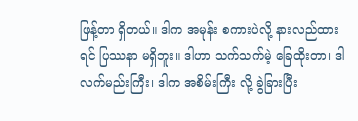ဖြန့်တာ ရှိတယ်။ ဒါက အမုန်း စကားပဲလို့ နားလည်ထားရင် ပြဿနာ မရှိဘူး။ ဒါဟာ သက်သက်မဲ့ ခြေထိုးတာ၊ ဒါ လက်မည်းကြီး၊ ဒါက အစိမ်းကြီး လို့ ခွဲခြားပြီး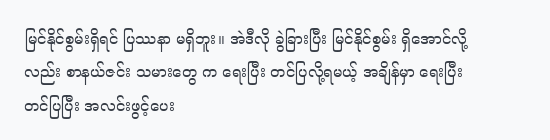မြင်နိုင်စွမ်းရှိရင် ပြဿနာ မရှိဘူး။ အဲဒီလို ခွဲခြားပြီး မြင်နိုင်စွမ်း ရှိအောင်လို့လည်း စာနယ်ဇင်း သမားတွေ က ရေးပြီး တင်ပြလို့ရမယ့် အချိန်မှာ ရေးပြီး တင်ပြပြီး အလင်းဖွင့်ပေး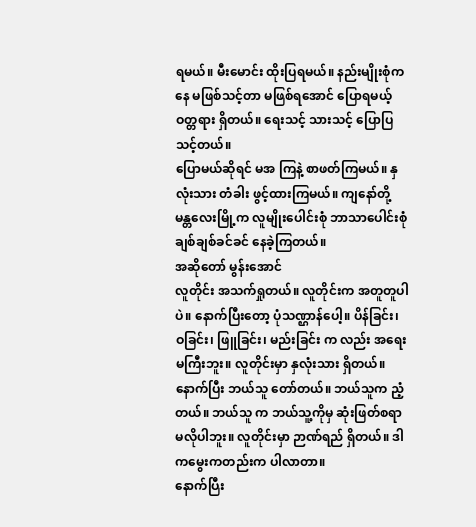ရမယ်။ မီးမောင်း ထိုးပြရမယ်။ နည်းမျိုးစုံကနေ မဖြစ်သင့်တာ မဖြစ်ရအောင် ပြောရမယ့် ဝတ္တရား ရှိတယ်။ ရေးသင့် သားသင့် ပြောပြသင့်တယ်။
ပြောမယ်ဆိုရင် မအ ကြနဲ့ စာဖတ်ကြမယ်။ နှလုံးသား တံခါး ဖွင့်ထားကြမယ်။ ကျနော်တို့ မန္တလေးမြို့က လူမျိုးပေါင်းစုံ ဘာသာပေါင်းစုံ ချစ်ချစ်ခင်ခင် နေခဲ့ကြတယ်။
အဆိုတော် မွန်းအောင်
လူတိုင်း အသက်ရှုတယ်။ လူတိုင်းက အတူတူပါပဲ။ နောက်ပြီးတော့ ပုံသဏ္ဌာန်ပေါ့။ ပိန်ခြင်း၊ ဝခြင်း၊ ဖြူခြင်း၊ မည်းခြင်း က လည်း အရေးမကြီးဘူး။ လူတိုင်းမှာ နှလုံးသား ရှိတယ်။ နောက်ပြီး ဘယ်သူ တော်တယ်။ ဘယ်သူက ညံ့တယ်။ ဘယ်သူ က ဘယ်သူ့ကိုမှ ဆုံးဖြတ်စရာ မလိုပါဘူး။ လူတိုင်းမှာ ဉာဏ်ရည် ရှိတယ်။ ဒါကမွေးကတည်းက ပါလာတာ။
နောက်ပြီး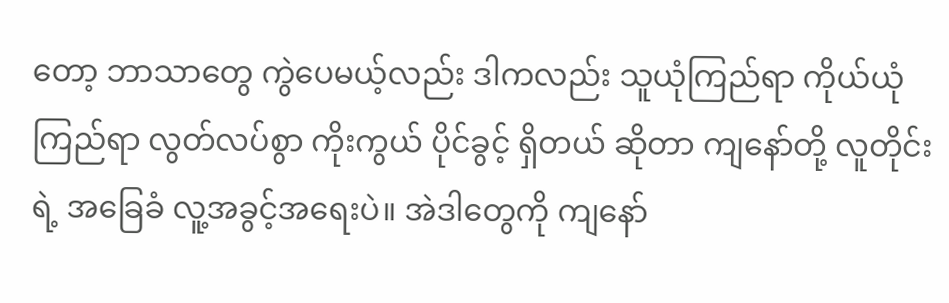တော့ ဘာသာတွေ ကွဲပေမယ့်လည်း ဒါကလည်း သူယုံကြည်ရာ ကိုယ်ယုံကြည်ရာ လွတ်လပ်စွာ ကိုးကွယ် ပိုင်ခွင့် ရှိတယ် ဆိုတာ ကျနော်တို့ လူတိုင်းရဲ့ အခြေခံ လူ့အခွင့်အရေးပဲ။ အဲဒါတွေကို ကျနော်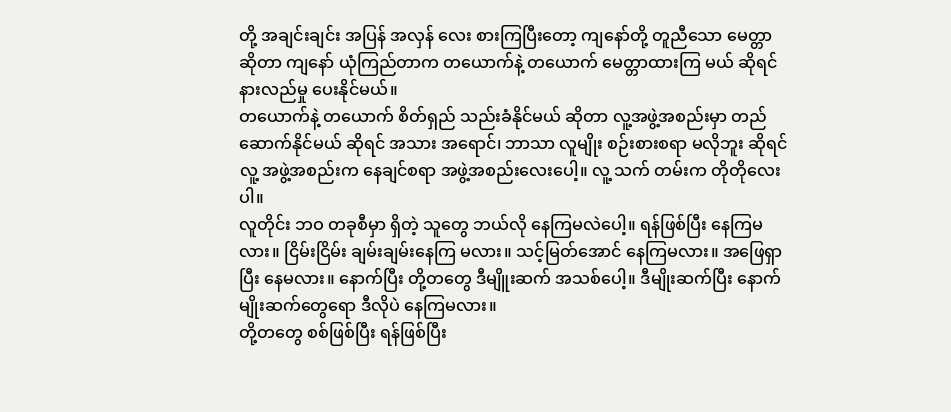တို့ အချင်းချင်း အပြန် အလှန် လေး စားကြပြီးတော့ ကျနော်တို့ တူညီသော မေတ္တာ ဆိုတာ ကျနော် ယုံကြည်တာက တယောက်နဲ့ တယောက် မေတ္တာထားကြ မယ် ဆိုရင် နားလည်မှု ပေးနိုင်မယ်။
တယောက်နဲ့ တယောက် စိတ်ရှည် သည်းခံနိုင်မယ် ဆိုတာ လူ့အဖွဲ့အစည်းမှာ တည်ဆောက်နိုင်မယ် ဆိုရင် အသား အရောင်၊ ဘာသာ လူမျိုး စဉ်းစားစရာ မလိုဘူး ဆိုရင် လူ့ အဖွဲ့အစည်းက နေချင်စရာ အဖွဲ့အစည်းလေးပေါ့။ လူ့ သက် တမ်းက တိုတိုလေးပါ။
လူတိုင်း ဘဝ တခုစီမှာ ရှိတဲ့ သူတွေ ဘယ်လို နေကြမလဲပေါ့။ ရန်ဖြစ်ပြီး နေကြမလား။ ငြိမ်းငြိမ်း ချမ်းချမ်းနေကြ မလား။ သင့်မြတ်အောင် နေကြမလား။ အဖြေရှာပြီး နေမလား။ နောက်ပြီး တို့တတွေ ဒီမျိူးဆက် အသစ်ပေါ့။ ဒီမျိုးဆက်ပြီး နောက်မျိုးဆက်တွေရော ဒီလိုပဲ နေကြမလား။
တို့တတွေ စစ်ဖြစ်ပြီး ရန်ဖြစ်ပြီး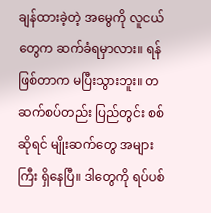ချန်ထားခဲ့တဲ့ အမွေကို လူငယ်တွေက ဆက်ခံရမှာလား။ ရန်ဖြစ်တာက မပြီးသွားဘူး။ တဆက်စပ်တည်း ပြည်တွင်း စစ်ဆိုရင် မျိုးဆက်တွေ အများကြီး ရှိနေပြီ။ ဒါတွေကို ရပ်ပစ်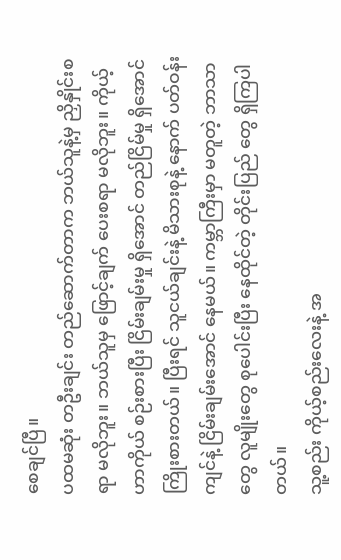စေချင်ပြီ။
ပထမဆုံး တဦးချင်း တည်ဆောက်တာက ဘယ်သူနဲ့မှ ညှိနှိုင်းစရာ မလိုဘူး။ ဘယ်သူမှ ဖြောင့်ချက် ပေးစရာ မလိုဘူး။ ကိုယ့်ဟာကိုယ် စဉ်းစားပြီး ငြိမ်းချမ်းမှု ရှိအောင် တည်ငြိမ်မှု ရှိအောင် ကြိုးစားတယ်။ ပြီးရင် သူငယ်ချင်းနဲ့ မိသားစုနဲ့ နောက် ပတ်ဝန်းကျင်နဲ့ ငြိမ်းချမ်းအောင် နေမယ်။ ကမ္ဘာကြီးမှာ မတူတဲ့ ဘာသာတွေ လူမျိုးတွေ စုပေါင်းပြီး နေထိုင်တဲ့ တိုင်းပြည် တွေ ရှိကြပါတယ်။
သူ့စည်း ကိုယ့်စည်းလေးနဲ့ အ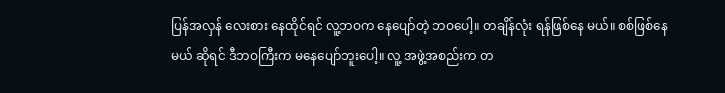ပြန်အလှန် လေးစား နေထိုင်ရင် လူ့ဘဝက နေပျော်တဲ့ ဘဝပေါ့။ တချိန်လုံး ရန်ဖြစ်နေ မယ်။ စစ်ဖြစ်နေမယ် ဆိုရင် ဒီဘဝကြီးက မနေပျော်ဘူးပေါ့။ လူ့ အဖွဲ့အစည်းက တ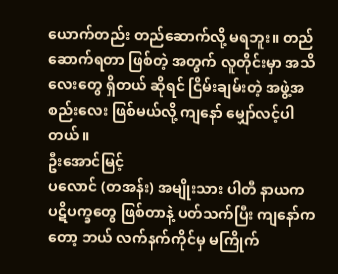ယောက်တည်း တည်ဆောက်လို့ မရဘူး။ တည်ဆောက်ရတာ ဖြစ်တဲ့ အတွက် လူတိုင်းမှာ အသိလေးတွေ ရှိတယ် ဆိုရင် ငြိမ်းချမ်းတဲ့ အဖွဲ့အစည်းလေး ဖြစ်မယ်လို့ ကျနော် မျှော်လင့်ပါတယ်။
ဦးအောင်မြင့်
ပလောင် (တအန်း) အမျိုးသား ပါတီ နာယက
ပဋိပက္ခတွေ ဖြစ်တာနဲ့ ပတ်သက်ပြီး ကျနော်ကတော့ ဘယ် လက်နက်ကိုင်မှ မကြိုက်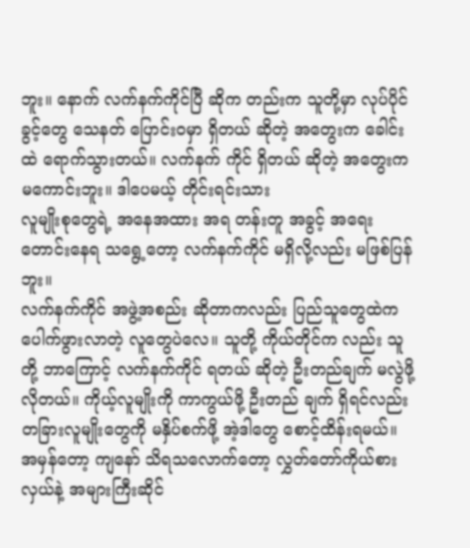ဘူး။ နောက် လက်နက်ကိုင်ပြီ ဆိုက တည်းက သူတို့မှာ လုပ်ပိုင်ခွင့်တွေ သေနတ် ပြောင်းဝမှာ ရှိတယ် ဆိုတဲ့ အတွေးက ခေါင်းထဲ ရောက်သွားတယ်။ လက်နက် ကိုင် ရှိတယ် ဆိုတဲ့ အတွေးက မကောင်းဘူး။ ဒါပေမယ့် တိုင်းရင်းသား
လူမျိုးစုတွေရဲ့ အနေအထား အရ တန်းတူ အခွင့် အရေး တောင်းနေရ သရွေ့တော့ လက်နက်ကိုင် မရှိလို့လည်း မဖြစ်ပြန်ဘူး။
လက်နက်ကိုင် အဖွဲ့အစည်း ဆိုတာကလည်း ပြည်သူတွေထဲက ပေါက်ဖွားလာတဲ့ လူတွေပဲလေ။ သူတို့ ကိုယ်တိုင်က လည်း သူတို့ ဘာကြောင့် လက်နက်ကိုင် ရတယ် ဆိုတဲ့ ဦးတည်ချက် မလွဲဖို့ လိုတယ်။ ကိုယ့်လူမျိုးကို ကာကွယ်ဖို့ ဦးတည် ချက် ရှိရင်လည်း တခြားလူမျိုးတွေကို မနှိပ်စက်ဖို့ အဲ့ဒါတွေ စောင့်ထိန်းရမယ်။
အမှန်တော့ ကျနော် သိရသလောက်တော့ လွှတ်တော်ကိုယ်စားလှယ်နဲ့ အများကြီးဆိုင်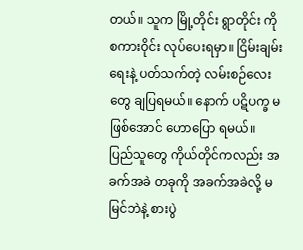တယ်။ သူက မြို့တိုင်း ရွာတိုင်း ကို စကားဝိုင်း လုပ်ပေးရမှာ။ ငြိမ်းချမ်းရေးနဲ့ ပတ်သက်တဲ့ လမ်းစဉ်လေးတွေ ချပြရမယ်။ နောက် ပဋိပက္ခ မဖြစ်အောင် ဟောပြော ရမယ်။
ပြည်သူတွေ ကိုယ်တိုင်ကလည်း အခက်အခဲ တခုကို အခက်အခဲလို့ မမြင်ဘဲနဲ့ စားပွဲ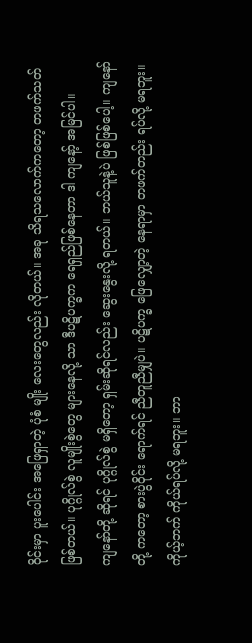ဝိုင်းမှာ ပူးပေါင်း အဖြေရှာတဲ့ ပုံစံ မျိုး လေးတွေလည်း လိုတယ်။ အခု သိရသလောက်ကတော့ တဖက်သတ် ဖြစ်တယ်။ ပုဂ္ဂိုလ်စွဲ လူမျိုးစွဲတွေ များနေလို့ သာ ဒီပဋိပက္ခက ရေရှည်ဖြစ်နေတာ ဒါ ကျနော့် အမြင်ပါ။
ကျနော်တို့ ဆိုရင် ပုဂ္ဂိုလ်စွဲ မရှိတော့ ရှမ်းဆိုရင်လည်း ဆွေးနွေးလို့ ရတယ်။ ဘယ်သူနဲ့ပဲ ဖြစ်ဖြစ်ပေါ့။ ကျနော်တို့ ကတော့ စားပွဲဝိုင်း ရောက်ရင် ညီတူညီမျှပဲ။ ပဋိပက္ခ ဖြေလျှော့တဲ့ နေရာမှာ တဖက်တည်း ရပ်လို့ မရဘူး။ ကိုယ့်ဘက် ကိုယ်ရပ်လို့ မရဘူး။ ဘာ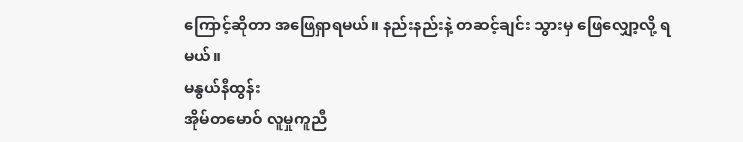ကြောင့်ဆိုတာ အဖြေရှာရမယ်။ နည်းနည်းနဲ့ တဆင့်ချင်း သွားမှ ဖြေလျှော့လို့ ရမယ်။
မနွယ်နီထွန်း
အိုမ်တမောဝ် လူမှုကူညီ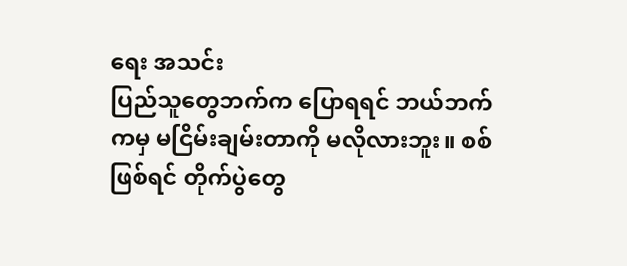ရေး အသင်း
ပြည်သူတွေဘက်က ပြောရရင် ဘယ်ဘက်ကမှ မငြိမ်းချမ်းတာကို မလိုလားဘူး။ စစ်ဖြစ်ရင် တိုက်ပွဲတွေ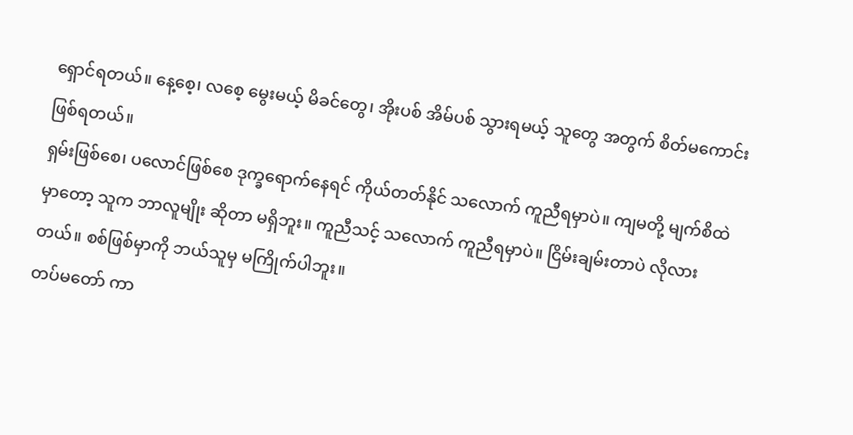ရှောင်ရတယ်။ နေ့စေ့၊ လစေ့ မွေးမယ့် မိခင်တွေ၊ အိုးပစ် အိမ်ပစ် သွားရမယ့် သူတွေ အတွက် စိတ်မကောင်း ဖြစ်ရတယ်။
ရှမ်းဖြစ်စေ၊ ပလောင်ဖြစ်စေ ဒုက္ခရောက်နေရင် ကိုယ်တတ်နိုင် သလောက် ကူညီရမှာပဲ။ ကျမတို့ မျက်စိထဲမှာတော့ သူက ဘာလူမျိုး ဆိုတာ မရှိဘူး။ ကူညီသင့် သလောက် ကူညီရမှာပဲ။ ငြိမ်းချမ်းတာပဲ လိုလားတယ်။ စစ်ဖြစ်မှာကို ဘယ်သူမှ မကြိုက်ပါဘူး။
တပ်မတော် ကာ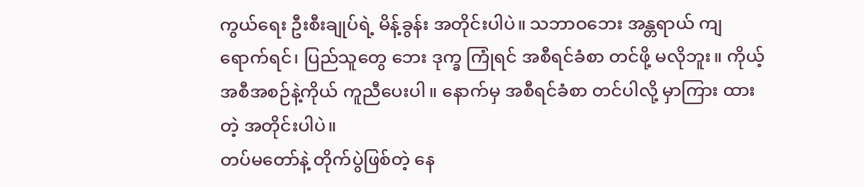ကွယ်ရေး ဦးစီးချုပ်ရဲ့ မိန့်ခွန်း အတိုင်းပါပဲ။ သဘာဝဘေး အန္တရာယ် ကျရောက်ရင်၊ ပြည်သူတွေ ဘေး ဒုက္ခ ကြုံရင် အစီရင်ခံစာ တင်ဖို့ မလိုဘူး။ ကိုယ့် အစီအစဉ်နဲ့ကိုယ် ကူညီပေးပါ။ နောက်မှ အစီရင်ခံစာ တင်ပါလို့ မှာကြား ထားတဲ့ အတိုင်းပါပဲ။
တပ်မတော်နဲ့ တိုက်ပွဲဖြစ်တဲ့ နေ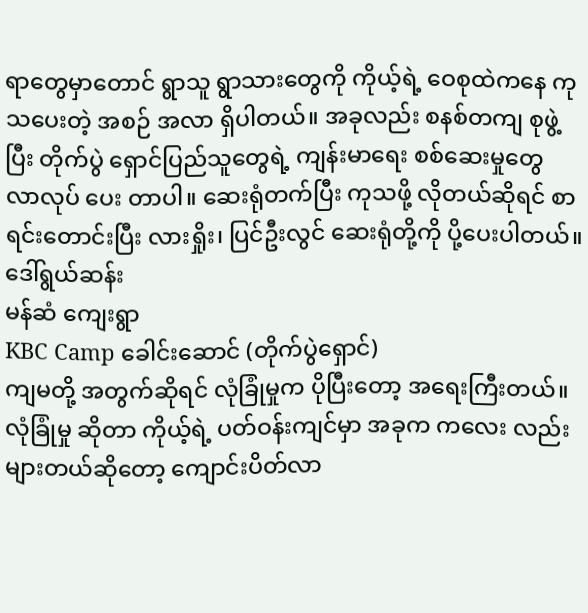ရာတွေမှာတောင် ရွာသူ ရွာသားတွေကို ကိုယ့်ရဲ့ ဝေစုထဲကနေ ကုသပေးတဲ့ အစဉ် အလာ ရှိပါတယ်။ အခုလည်း စနစ်တကျ စုဖွဲ့ပြီး တိုက်ပွဲ ရှောင်ပြည်သူတွေရဲ့ ကျန်းမာရေး စစ်ဆေးမှုတွေ လာလုပ် ပေး တာပါ။ ဆေးရုံတက်ပြီး ကုသဖို့ လိုတယ်ဆိုရင် စာရင်းတောင်းပြီး လားရှိုး၊ ပြင်ဦးလွင် ဆေးရုံတို့ကို ပို့ပေးပါတယ်။
ဒေါ်ရွယ်ဆန်း
မန်ဆံ ကျေးရွာ
KBC Camp ခေါင်းဆောင် (တိုက်ပွဲရှောင်)
ကျမတို့ အတွက်ဆိုရင် လုံခြုံမှုက ပိုပြီးတော့ အရေးကြီးတယ်။ လုံခြုံမှု ဆိုတာ ကိုယ့်ရဲ့ ပတ်ဝန်းကျင်မှာ အခုက ကလေး လည်း များတယ်ဆိုတော့ ကျောင်းပိတ်လာ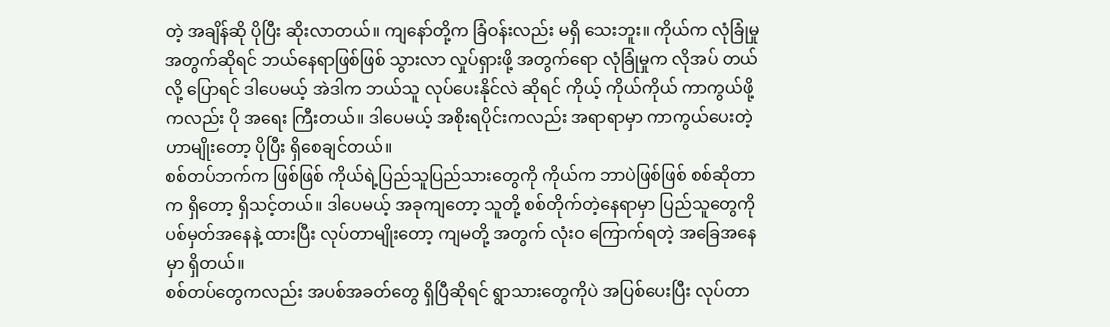တဲ့ အချိန်ဆို ပိုပြီး ဆိုးလာတယ်။ ကျနော်တို့က ခြံဝန်းလည်း မရှိ သေးဘူး။ ကိုယ်က လုံခြုံမှုအတွက်ဆိုရင် ဘယ်နေရာဖြစ်ဖြစ် သွားလာ လှုပ်ရှားဖို့ အတွက်ရော လုံခြုံမှုက လိုအပ် တယ် လို့ ပြောရင် ဒါပေမယ့် အဲဒါက ဘယ်သူ လုပ်ပေးနိုင်လဲ ဆိုရင် ကိုယ့် ကိုယ်ကိုယ် ကာကွယ်ဖို့ကလည်း ပို အရေး ကြီးတယ်။ ဒါပေမယ့် အစိုးရပိုင်းကလည်း အရာရာမှာ ကာကွယ်ပေးတဲ့ဟာမျိုးတော့ ပိုပြီး ရှိစေချင်တယ်။
စစ်တပ်ဘက်က ဖြစ်ဖြစ် ကိုယ်ရဲ့ပြည်သူပြည်သားတွေကို ကိုယ်က ဘာပဲဖြစ်ဖြစ် စစ်ဆိုတာက ရှိတော့ ရှိသင့်တယ်။ ဒါပေမယ့် အခုကျတော့ သူတို့ စစ်တိုက်တဲ့နေရာမှာ ပြည်သူတွေကို ပစ်မှတ်အနေနဲ့ ထားပြီး လုပ်တာမျိုးတော့ ကျမတို့ အတွက် လုံးဝ ကြောက်ရတဲ့ အခြေအနေမှာ ရှိတယ်။
စစ်တပ်တွေကလည်း အပစ်အခတ်တွေ ရှိပြီဆိုရင် ရွာသားတွေကိုပဲ အပြစ်ပေးပြီး လုပ်တာ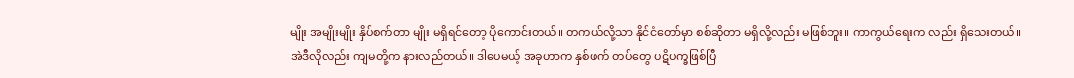မျိုး အမျိုးမျိုး နှိပ်စက်တာ မျိုး မရှိရင်တော့ ပိုကောင်းတယ်။ တကယ်လို့သာ နိုင်ငံတော်မှာ စစ်ဆိုတာ မရှိလို့လည်း မဖြစ်ဘူး။ ကာကွယ်ရေးက လည်း ရှိသေးတယ်။
အဲဒီလိုလည်း ကျမတို့က နားလည်တယ်။ ဒါပေမယ့် အခုဟာက နှစ်ဖက် တပ်တွေ ပဋိပက္ခဖြစ်ပြီ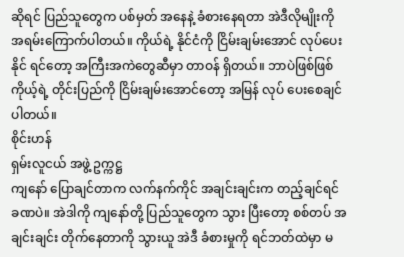ဆိုရင် ပြည်သူတွေက ပစ်မှတ် အနေနဲ့ ခံစားနေရတာ အဲဒီလိုမျိုးကို အရမ်းကြောက်ပါတယ်။ ကိုယ်ရဲ့ နိုင်ငံကို ငြိမ်းချမ်းအောင် လုပ်ပေးနိုင် ရင်တော့ အကြီးအကဲတွေဆီမှာ တာဝန် ရှိတယ်။ ဘာပဲဖြစ်ဖြစ် ကိုယ့်ရဲ့ တိုင်းပြည်ကို ငြိမ်းချမ်းအောင်တော့ အမြန် လုပ် ပေးစေချင်ပါတယ်။
စိုင်းဟန်
ရှမ်းလူငယ် အဖွဲ့ ဥက္ကဋ္ဌ
ကျနော် ပြောချင်တာက လက်နက်ကိုင် အချင်းချင်းက တည့်ချင်ရင် ခဏပဲ။ အဲဒါကို ကျနော်တို့ ပြည်သူတွေက သွား ပြီးတော့ စစ်တပ် အချင်းချင်း တိုက်နေတာကို သွားယူ အဲဒီ ခံစားမှုကို ရင်ဘတ်ထဲမှာ မ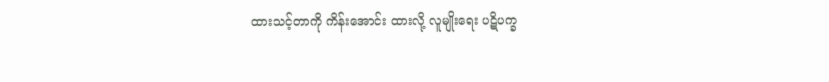ထားသင့်တာကို ကိန်းအောင်း ထားလို့ လူမျိုးရေး ပဋိပက္ခ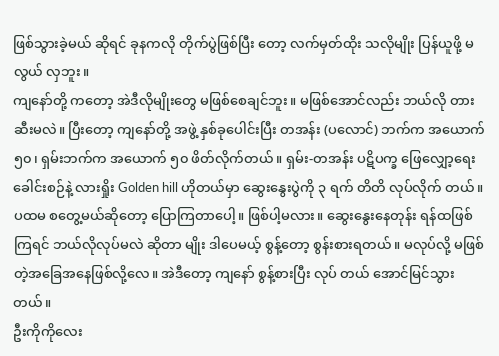ဖြစ်သွားခဲ့မယ် ဆိုရင် ခုနကလို တိုက်ပွဲဖြစ်ပြီး တော့ လက်မှတ်ထိုး သလိုမျိုး ပြန်ယူဖို့ မလွယ် လှဘူး။
ကျနော်တို့ ကတော့ အဲဒီလိုမျိုးတွေ မဖြစ်စေချင်ဘူး။ မဖြစ်အောင်လည်း ဘယ်လို တားဆီးမလဲ။ ပြီးတော့ ကျနော်တို့ အဖွဲ့ နှစ်ခုပေါင်းပြီး တအန်း (ပလောင်) ဘက်က အယောက် ၅၀၊ ရှမ်းဘက်က အယောက် ၅၀ ဖိတ်လိုက်တယ်။ ရှမ်း-တအန်း ပဋိပက္ခ ဖြေလျှော့ရေး ခေါင်းစဉ်နဲ့ လားရှိုး Golden hill ဟိုတယ်မှာ ဆွေးနွေးပွဲကို ၃ ရက် တိတိ လုပ်လိုက် တယ်။
ပထမ စတွေ့မယ်ဆိုတော့ ပြောကြတာပေါ့။ ဖြစ်ပါ့မလား။ ဆွေးနွေးနေတုန်း ရန်ထဖြစ်ကြရင် ဘယ်လိုလုပ်မလဲ ဆိုတာ မျိုး ဒါပေမယ့် စွန့်တော့ စွန်းစားရတယ်။ မလုပ်လို့ မဖြစ်တဲ့အခြေအနေဖြစ်လို့လေ။ အဲဒီတော့ ကျနော် စွန့်စားပြီး လုပ် တယ် အောင်မြင်သွားတယ်။
ဦးကိုကိုလေး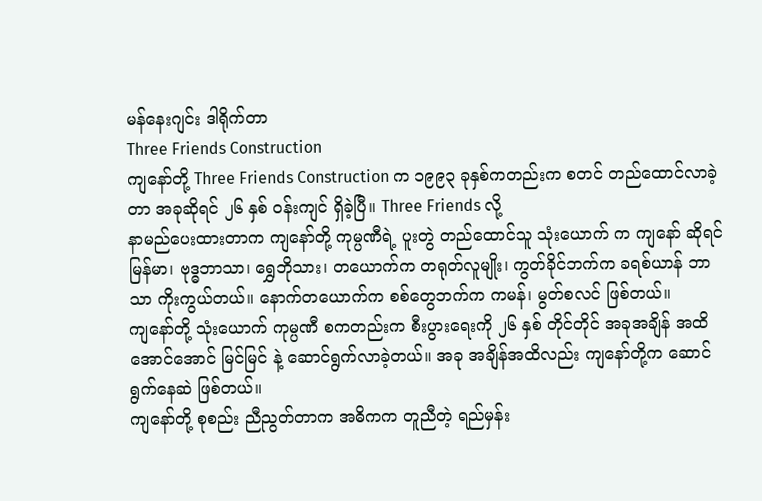မန်နေးဂျင်း ဒါရိုက်တာ
Three Friends Construction
ကျနော်တို့ Three Friends Construction က ၁၉၉၃ ခုနှစ်ကတည်းက စတင် တည်ထောင်လာခဲ့တာ အခုဆိုရင် ၂၆ နှစ် ဝန်းကျင် ရှိခဲ့ပြီ။ Three Friends လို့
နာမည်ပေးထားတာက ကျနော်တို့ ကုမ္ပဏီရဲ့ ပူးတွဲ တည်ထောင်သူ သုံးယောက် က ကျနော် ဆိုရင် မြန်မာ၊ ဗုဒ္ဓဘာသာ၊ ရွှေဘိုသား၊ တယောက်က တရုတ်လူမျိုး၊ ကွတ်ခိုင်ဘက်က ခရစ်ယာန် ဘာသာ ကိုးကွယ်တယ်။ နောက်တယောက်က စစ်တွေဘက်က ကမန်၊ မွတ်စလင် ဖြစ်တယ်။
ကျနော်တို့ သုံးယောက် ကုမ္ပဏီ စကတည်းက စီးပွားရေးကို ၂၆ နှစ် တိုင်တိုင် အခုအချိန် အထိ အောင်အောင် မြင်မြင် နဲ့ ဆောင်ရွက်လာခဲ့တယ်။ အခု အချိန်အထိလည်း ကျနော်တို့က ဆောင်ရွက်နေဆဲ ဖြစ်တယ်။
ကျနော်တို့ စုစည်း ညီညွတ်တာက အဓိကက တူညီတဲ့ ရည်မှန်း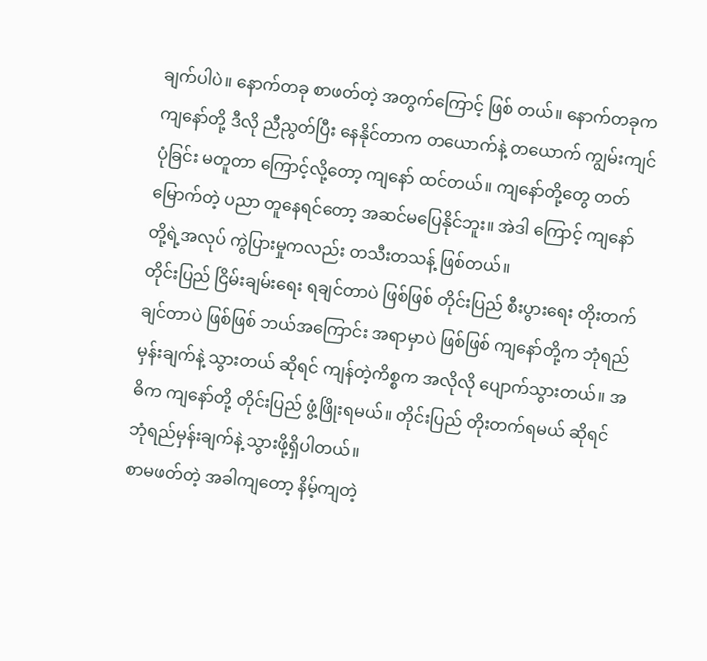ချက်ပါပဲ။ နောက်တခု စာဖတ်တဲ့ အတွက်ကြောင့် ဖြစ် တယ်။ နောက်တခုက ကျနော်တို့ ဒီလို ညီညွတ်ပြီး နေနိုင်တာက တယောက်နဲ့ တယောက် ကျွမ်းကျင်ပုံခြင်း မတူတာ ကြောင့်လို့တော့ ကျနော် ထင်တယ်။ ကျနော်တို့တွေ တတ်မြောက်တဲ့ ပညာ တူနေရင်တော့ အဆင်မပြေနိုင်ဘူး။ အဲဒါ ကြောင့် ကျနော်တို့ရဲ့အလုပ် ကွဲပြားမှုကလည်း တသီးတသန့် ဖြစ်တယ်။
တိုင်းပြည် ငြိမ်းချမ်းရေး ရချင်တာပဲ ဖြစ်ဖြစ် တိုင်းပြည် စီးပွားရေး တိုးတက်ချင်တာပဲ ဖြစ်ဖြစ် ဘယ်အကြောင်း အရာမှာပဲ ဖြစ်ဖြစ် ကျနော်တို့က ဘုံရည်မှန်းချက်နဲ့ သွားတယ် ဆိုရင် ကျန်တဲ့ကိစ္စက အလိုလို ပျောက်သွားတယ်။ အဓိက ကျနော်တို့ တိုင်းပြည် ဖွံ့ဖြိုးရမယ်။ တိုင်းပြည် တိုးတက်ရမယ် ဆိုရင် ဘုံရည်မှန်းချက်နဲ့ သွားဖို့ရှိပါတယ်။
စာမဖတ်တဲ့ အခါကျတော့ နိမ့်ကျတဲ့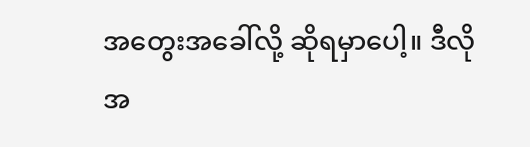အတွေးအခေါ်လို့ ဆိုရမှာပေါ့။ ဒီလို အ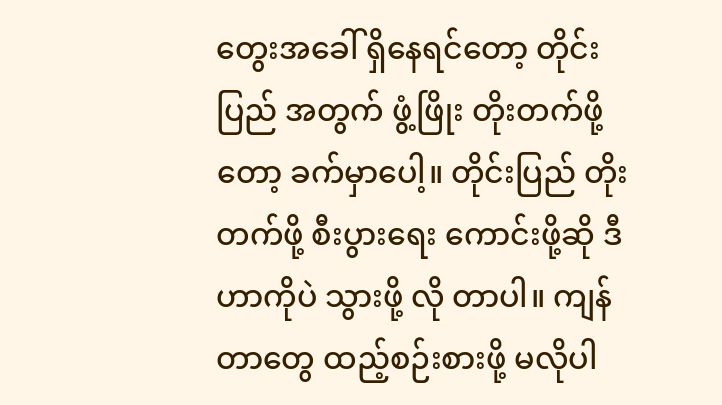တွေးအခေါ် ရှိနေရင်တော့ တိုင်းပြည် အတွက် ဖွံ့ဖြိုး တိုးတက်ဖို့တော့ ခက်မှာပေါ့။ တိုင်းပြည် တိုးတက်ဖို့ စီးပွားရေး ကောင်းဖို့ဆို ဒီဟာကိုပဲ သွားဖို့ လို တာပါ။ ကျန်တာတွေ ထည့်စဉ်းစားဖို့ မလိုပါ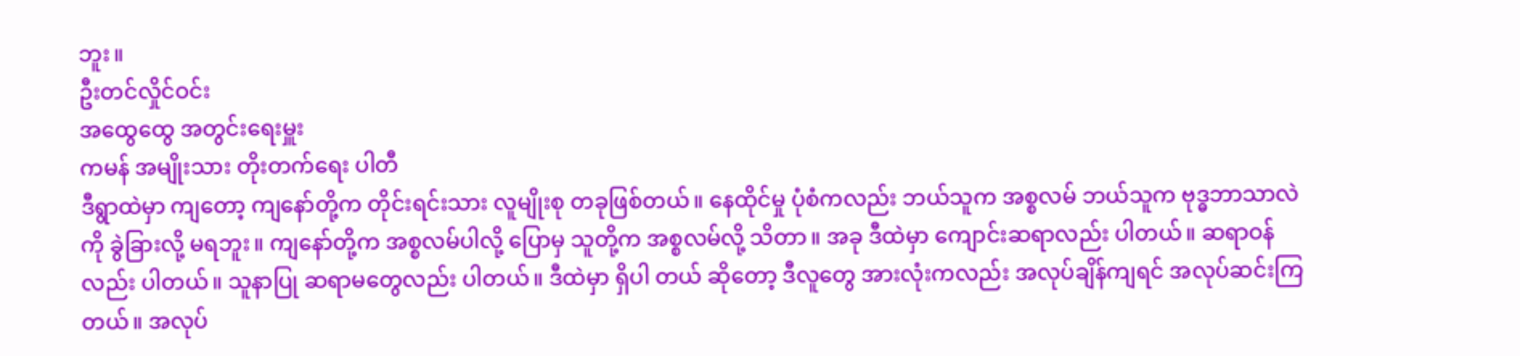ဘူး။
ဦးတင်လှိုင်ဝင်း
အထွေထွေ အတွင်းရေးမှူး
ကမန် အမျိုးသား တိုးတက်ရေး ပါတီ
ဒီရွာထဲမှာ ကျတော့ ကျနော်တို့က တိုင်းရင်းသား လူမျိုးစု တခုဖြစ်တယ်။ နေထိုင်မှု ပုံစံကလည်း ဘယ်သူက အစ္စလမ် ဘယ်သူက ဗုဒ္ဓဘာသာလဲကို ခွဲခြားလို့ မရဘူး။ ကျနော်တို့က အစ္စလမ်ပါလို့ ပြောမှ သူတို့က အစ္စလမ်လို့ သိတာ။ အခု ဒီထဲမှာ ကျောင်းဆရာလည်း ပါတယ်။ ဆရာဝန်လည်း ပါတယ်။ သူနာပြု ဆရာမတွေလည်း ပါတယ်။ ဒီထဲမှာ ရှိပါ တယ် ဆိုတော့ ဒီလူတွေ အားလုံးကလည်း အလုပ်ချိန်ကျရင် အလုပ်ဆင်းကြတယ်။ အလုပ်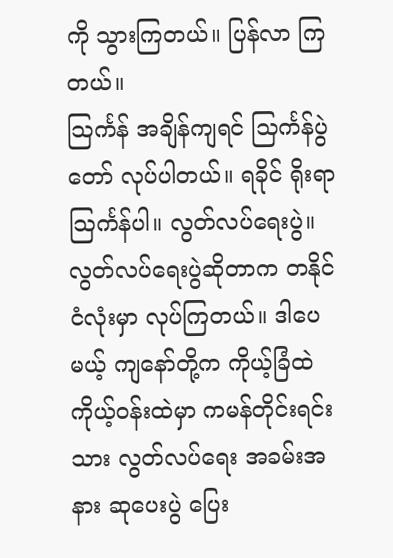ကို သွားကြတယ်။ ပြန်လာ ကြ တယ်။
သြင်္ကန် အချိန်ကျရင် သြင်္ကန်ပွဲတော် လုပ်ပါတယ်။ ရခိုင် ရိုးရာ သြင်္ကန်ပါ။ လွတ်လပ်ရေးပွဲ။ လွတ်လပ်ရေးပွဲဆိုတာက တနိုင်ငံလုံးမှာ လုပ်ကြတယ်။ ဒါပေမယ့် ကျနော်တို့က ကိုယ့်ခြံထဲ ကိုယ့်ဝန်းထဲမှာ ကမန်တိုင်းရင်းသား လွတ်လပ်ရေး အခမ်းအနား ဆုပေးပွဲ ပြေး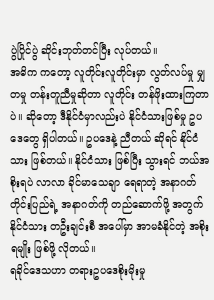ပွဲပြိုင်ပွဲ ဆိုင်းဘုတ်တင်ပြီး လုပ်တယ်။
အဓိက ကတော့ လူတိုင်းလူတိုင်းမှာ လွတ်လပ်မှု မျှတမှု တန်းတူညီမှုဆိုတာ လူတိုင်း တန်ဖိုးထားကြတာပဲ။ ဆိုတော့ ဒီနိုင်ငံမှာလည်းပဲ နိုင်ငံသားဖြစ်မှု ဥပဒေတွေ ရှိပါတယ်။ ဥပဒေနဲ့ ညီတယ် ဆိုရင် နိုင်ငံသား ဖြစ်တယ်။ နိုင်ငံသား ဖြစ်ပြီး သွားရင် ဘယ်အစိုးရပဲ လာလာ ခိုင်မာသေချာ ရေရာတဲ့ အနာဂတ် တိုင်းပြည်ရဲ့ အနာဂတ်ကို တည်ဆောက်ဖို့ အတွက် နိုင်ငံသား တဦးချင်းစီ အပေါ်မှာ အာမခံနိုင်တဲ့ အစိုးရမျိုး ဖြစ်ဖို့ လိုတယ်။
ရခိုင်ဒေသဟာ တရားဥပဒေစိုးမိုးမှု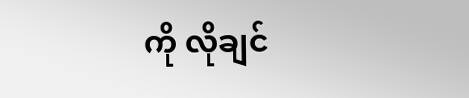ကို လိုချင်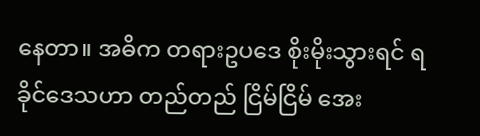နေတာ။ အဓိက တရားဥပဒေ စိုးမိုးသွားရင် ရခိုင်ဒေသဟာ တည်တည် ငြိမ်ငြိမ် အေး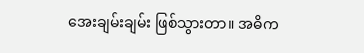အေးချမ်းချမ်း ဖြစ်သွားတာ။ အဓိက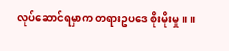လုပ်ဆောင်ရမှာက တရားဥပဒေ စိုးမိုးမှု။ ။